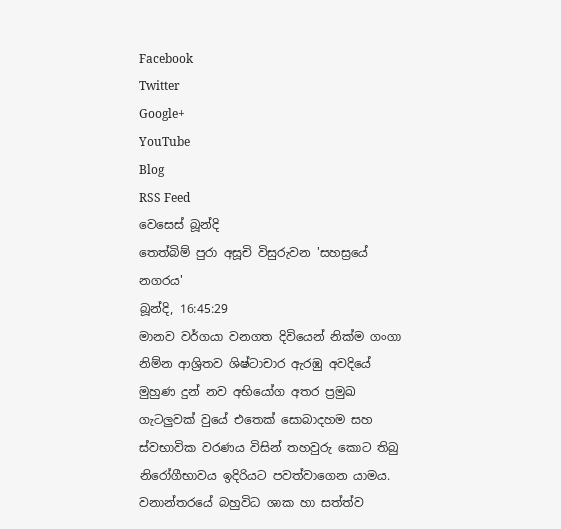Facebook
Twitter
Google+
YouTube
Blog
RSS Feed
වෙසෙස් බූන්දි
තෙත්බිම් පුරා අසූචි විසුරුවන 'සහස්‍රයේ නගරය'
බූන්දි, 16:45:29
මානව වර්ගයා වනගත දිවියෙන් නික්ම ගංගා නිම්න ආශ්‍රිතව ශිෂ්ටාචාර ඇරඹු අවදියේ මුහුණ දුන් නව අභියෝග අතර ප්‍රමුඛ ගැටලුවක් වුයේ එතෙක් සොබාදහම සහ ස්වභාවික වරණය විසින් තහවුරු කොට තිබු නිරෝගීභාවය ඉදිරියට පවත්වාගෙන යාමය. වනාන්තරයේ බහුවිධ ශාක හා සත්ත්ව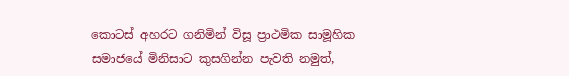කොටස් අහරට ගනිමින් විසූ ප්‍රාථමික සාමූහික සමාජයේ මිනිසාට කුසගින්න පැවති නමුත්,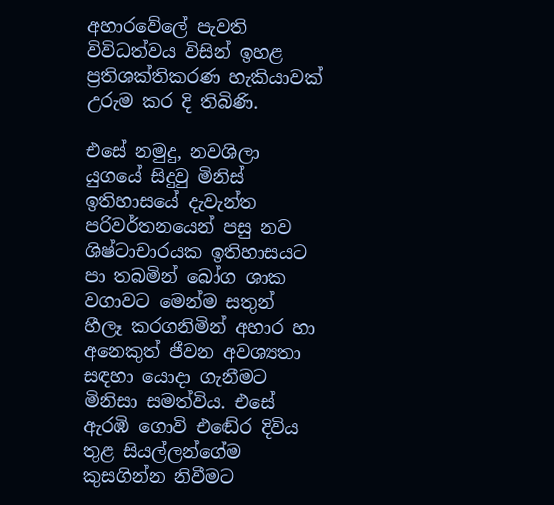අහාරවේලේ පැවති විවිධත්වය විසින් ඉහළ ප්‍රතිශක්තිකරණ හැකියාවක් උරුම කර දි තිබිණි.

එසේ නමුදු, නවශිලා යුගයේ සිදුවු මිනිස් ඉතිහාසයේ දැවැන්ත පරිවර්තනයෙන් පසු නව ශිෂ්ටාචාරයක ඉතිහාසයට පා තබමින් බෝග ශාක වගාවට මෙන්ම සතුන් හීලෑ කරගනිමින් අහාර හා අනෙකුත් ජීවන අවශ්‍යතා සඳහා යොදා ගැනීමට මිනිසා සමත්විය. එසේ ඇරඹි ගොවි එඬේර දිවිය තුළ සියල්ලන්ගේම කුසගින්න නිවීමට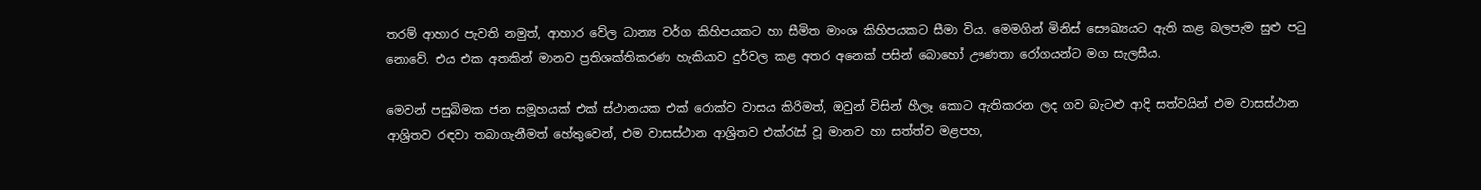තරම් ආහාර පැවති නමුත්, ආහාර වේල ධාන්‍ය වර්ග කිහිපයකට හා සීමිත මාංශ කිහිපයකට සීමා විය. මෙමගින් මිනිස් සෞඛ්‍යයට ඇති කළ බලපැම සුළු පටු නොවේ. එය එක අතකින් මානව ප්‍රතිශක්තිකරණ හැකියාව දුර්වල කළ අතර අනෙක් පසින් බොහෝ ඌණතා රෝගයන්ට මග සැලසීය.

මෙවන් පසුබිමක ජන සමූහයක් එක් ස්ථානයක එක් රොක්ව වාසය කිරිමත්, ඔවුන් විසින් හීලෑ කොට ඇතිකරන ලද ගව බැටළු ආදි සත්වයින් එම වාසස්ථාන ආශ්‍රිතව රඳවා තබාගැනීමත් හේතුවෙන්, එම වාසස්ථාන ආශ්‍රිතව එක්රැස් වූ මානව හා සත්ත්ව මළපහ,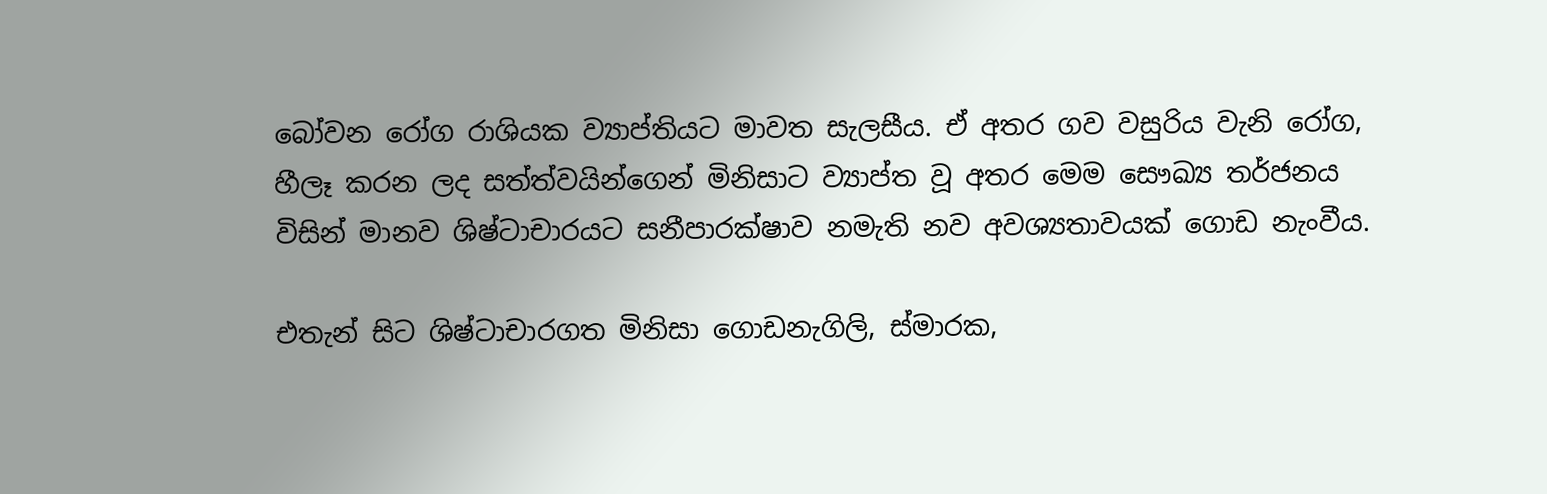බෝවන රෝග රාශියක ව්‍යාප්තියට මාවත සැලසීය. ඒ අතර ගව වසුරිය වැනි රෝග, හීලෑ කරන ලද සත්ත්වයින්ගෙන් මිනිසාට ව්‍යාප්ත වූ අතර මෙම සෞඛ්‍ය තර්ජනය විසින් මානව ශිෂ්ටාචාරයට සනීපාරක්ෂාව නමැති නව අවශ්‍යතාවයක් ගොඩ නැංවීය.

එතැන් සිට ශිෂ්ටාචාරගත මිනිසා ගොඩනැගිලි, ස්මාරක,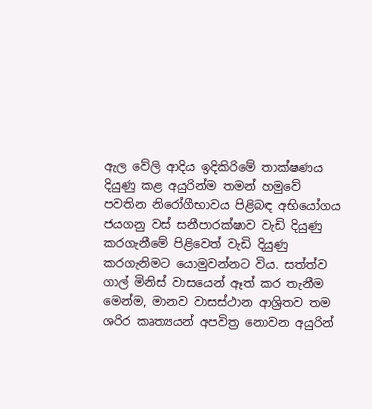ඇල වේලි ආදිය ඉදිකිරිමේ තාක්ෂණය දියුණු කළ අයුරින්ම තමන් හමුවේ පවතින නිරෝගීභාවය පිළිබඳ අභියෝගය ජයගනු වස් සනීපාරක්ෂාව වැඩි දියුණු කරගැනීමේ පිළිවෙත් වැඩි දියුණු කරගැනිමට යොමුවන්නට විය. සත්ත්ව ගාල් මිනිස් වාසයෙන් ඈත් කර තැනීම මෙන්ම, මානව වාසස්ථාන ආශ්‍රිතව තම ශරිර කෘත්‍යයන් අපවිත්‍ර නොවන අයුරින්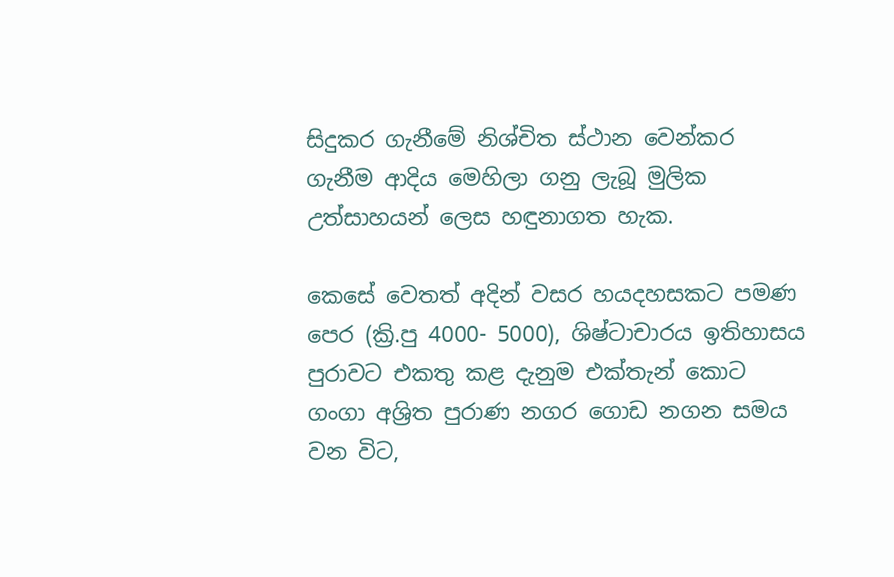සිදුකර ගැනීමේ නිශ්චිත ස්ථාන වෙන්කර ගැනීම ආදිය මෙහිලා ගනු ලැබූ මුලික උත්සාහයන් ලෙස හඳුනාගත හැක.

කෙසේ වෙතත් අදින් වසර හයදහසකට පමණ පෙර (ක්‍රි.පු 4000- 5000), ශිෂ්ටාචාරය ඉතිහාසය පුරාවට එකතු කළ දැනුම එක්තැන් කොට ගංගා අශ්‍රිත පුරාණ නගර ගොඩ නගන සමය වන විට,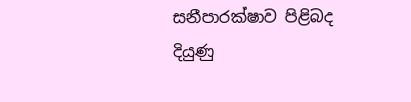සනීපාරක්ෂාව පිළිබද දියුණු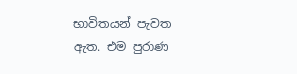භාවිතයන් පැවත ඇත. එම පුරාණ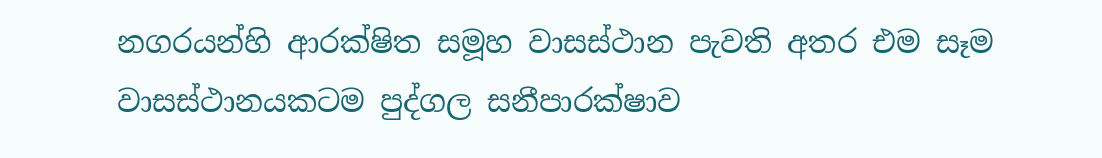නගරයන්හි ආරක්ෂිත සමූහ වාසස්ථාන පැවති අතර එම සෑම වාසස්ථානයකටම පුද්ගල සනීපාරක්ෂාව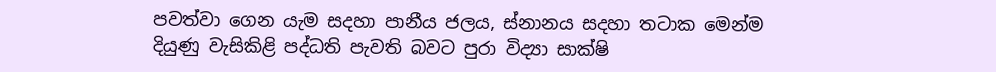පවත්වා ගෙන යැම සදහා පානීය ජලය, ස්නානය සදහා තටාක මෙන්ම දියුණු වැසිකිළි පද්ධති පැවති බවට පුරා විද්‍යා සාක්ෂි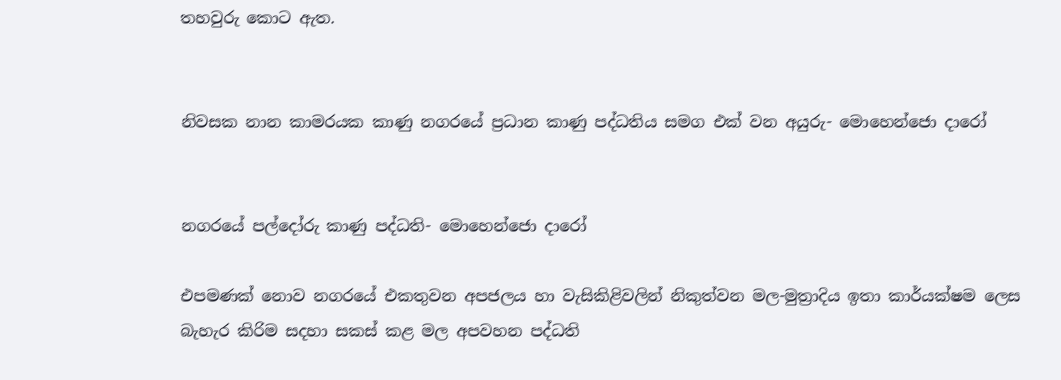තහවුරු කොට ඇත.


නිවසක නාන කාමරයක කාණු නගරයේ ප්‍රධාන කාණු පද්ධතිය සමග එක් වන අයුරු- මොහෙන්ජො දාරෝ


නගරයේ පල්දෝරු කාණු පද්ධති- මොහෙන්ජො දාරෝ

එපමණක් නොව නගරයේ එකතුවන අපජලය හා වැසිකිළිවලින් නිකුත්වන මල-මුත්‍රාදිය ඉතා කාර්යක්ෂම ලෙස බැහැර කිරිම සදහා සකස් කළ මල අපවහන පද්ධති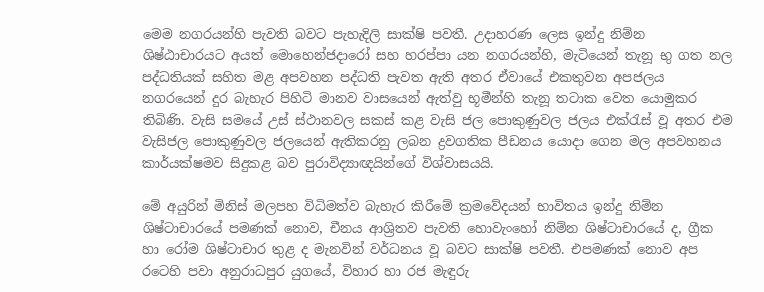මෙම නගරයන්හි පැවති බවට පැහැදිලි සාක්ෂි පවතී. උදාහරණ ලෙස ඉන්දු නිම්න ශිෂ්ඨාචාරයට අයත් මොහෙන්ජදාරෝ සහ හරප්පා යන නගරයන්හි, මැටියෙන් තැනූ භු ගත නල පද්ධතියක් සහිත මළ අපවහන පද්ධති පැවත ඇති අතර ඒවායේ එකතුවන අපජලය නගරයෙන් දුර බැහැර පිහිටි මානව වාසයෙන් ඇත්වු භූමීන්හි තැනූ තටාක වෙත යොමුකර තිබිණි. වැසි සමයේ උස් ස්ථානවල සකස් කළ වැසි ජල පොකුණුවල ජලය එක්රැස් වූ අතර එම වැසිජල පොකුණුවල ජලයෙන් ඇතිකරනු ලබන ද්‍රවගතික පීඩනය යොදා ගෙන මල අපවහනය කාර්යක්ෂමව සිදුකළ බව පුරාවිද්‍යාඥයින්ගේ විශ්වාසයයි.

මේ අයුරින් මිනිස් මලපහ විධිමත්ව බැහැර කිරීමේ ක්‍රමවේදයන් භාවිතය ඉන්දු නිම්න ශිෂ්ටාචාරයේ පමණක් නොව, චීනය ආශ්‍රිතව පැවති හොවැංහෝ නිම්න ශිෂ්ටාචාරයේ ද, ග්‍රීක හා රෝම ශිෂ්ටාචාර තුළ ද මැනවින් වර්ධනය වූ බවට සාක්ෂි පවතී. එපමණක් නොව අප රටෙහි පවා අනුරාධපුර යුගයේ, විහාර හා රජ මැඳුරු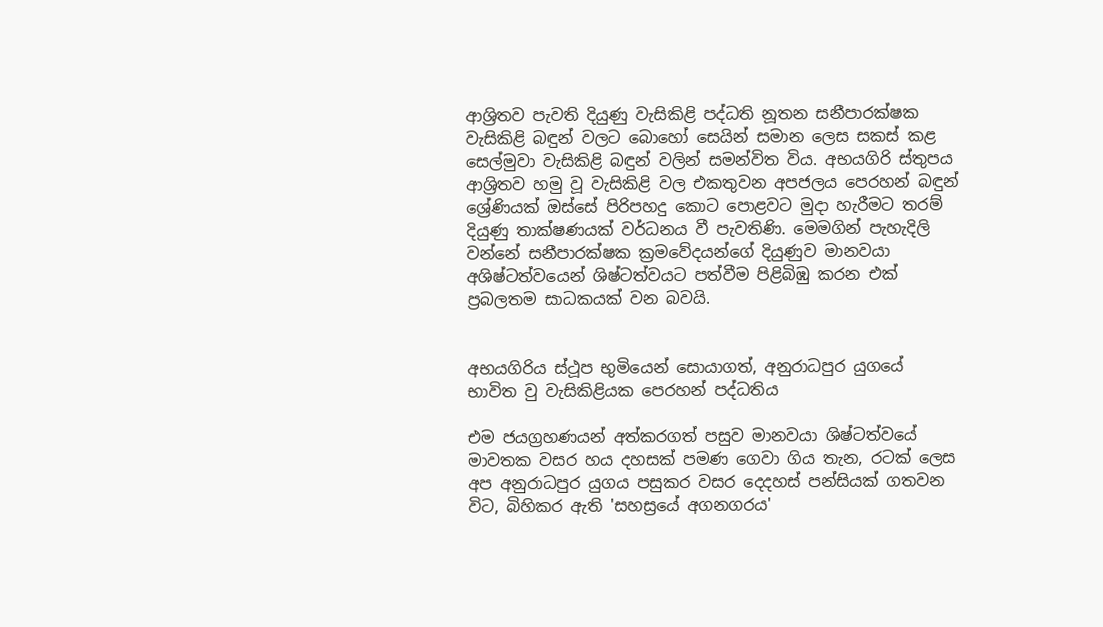ආශ්‍රිතව පැවති දියුණු වැසිකිළි පද්ධති නූතන සනීපාරක්ෂක වැසිකිළි බඳුන් වලට බොහෝ සෙයින් සමාන ලෙස සකස් කළ සෙල්මුවා වැසිකිළි බඳුන් වලින් සමන්විත විය. අභයගිරි ස්තුපය ආශ්‍රිතව හමු වූ වැසිකිළි වල එකතුවන අපජලය පෙරහන් බඳුන් ශ්‍රේණියක් ඔස්සේ පිරිපහදු කොට පොළවට මුදා හැරීමට තරම් දියුණු තාක්ෂණයක් වර්ධනය වී පැවතිණි. මෙමගින් පැහැදිලි වන්නේ සනීපාරක්ෂක ක්‍රමවේදයන්ගේ දියුණුව මානවයා අශිෂ්ටත්වයෙන් ශිෂ්ටත්වයට පත්වීම පිළිබිඹු කරන එක් ප්‍රබලතම සාධකයක් වන බවයි.


අභයගිරිය ස්ථූප භුමියෙන් සොයාගත්, අනුරාධපුර යුගයේ භාවිත වු වැසිකිළියක පෙරහන් පද්ධතිය

එම ජයග්‍රහණයන් අත්කරගත් පසුව මානවයා ශිෂ්ටත්වයේ මාවතක වසර හය දහසක් පමණ ගෙවා ගිය තැන, රටක් ලෙස අප අනුරාධපුර යුගය පසුකර වසර දෙදහස් පන්සියක් ගතවන විට, බිහිකර ඇති 'සහස්‍රයේ අගනගරය'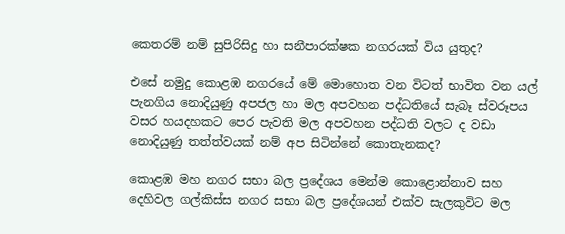කෙතරම් නම් සුපිරිසිදු හා සනීපාරක්ෂක නගරයක් විය යුතුද?

එසේ නමුදු කොළඹ නගරයේ මේ මොහොත වන විටත් භාවිත වන යල් පැනගිය නොදියුණු අපජල හා මල අපවහන පද්ධතියේ සැබෑ ස්වරූපය වසර හයදහකට පෙර පැවති මල අපවහන පද්ධති වලට ද වඩා නොදියුණු තත්ත්වයක් නම් අප සිටින්නේ කොතැනකද?

කොළඹ මහ නගර සභා බල ප්‍රදේශය මෙන්ම කොළොන්නාව සහ දෙහිවල ගල්කිස්ස නගර සභා බල ප්‍රදේශයන් එක්ව සැලකුවිට මල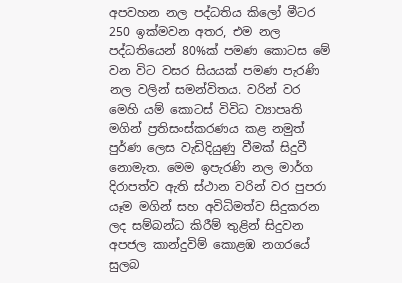අපවහන නල පද්ධතිය කිලෝ මීටර 250 ඉක්මවන අතර, එම නල පද්ධතියෙන් 80%ක් පමණ කොටස මේ වන විට වසර සියයක් පමණ පැරණි නල වලින් සමන්විතය. වරින් වර මෙහි යම් කොටස් විවිධ ව්‍යාපෘති මගින් ප්‍රතිසංස්කරණය කළ නමුත් පුර්ණ ලෙස වැඩිදියුණු වීමක් සිදුවී නොමැත. මෙම ඉපැරණි නල මාර්ග දිරාපත්ව ඇති ස්ථාන වරින් වර පුපරා යෑම මගින් සහ අවිධිමත්ව සිදුකරන ලද සම්බන්ධ කිරීම් තුළින් සිදුවන අපජල කාන්දුවිම් කොළඹ නගරයේ සුලබ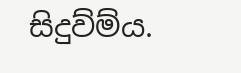සිදුව්ම්ය.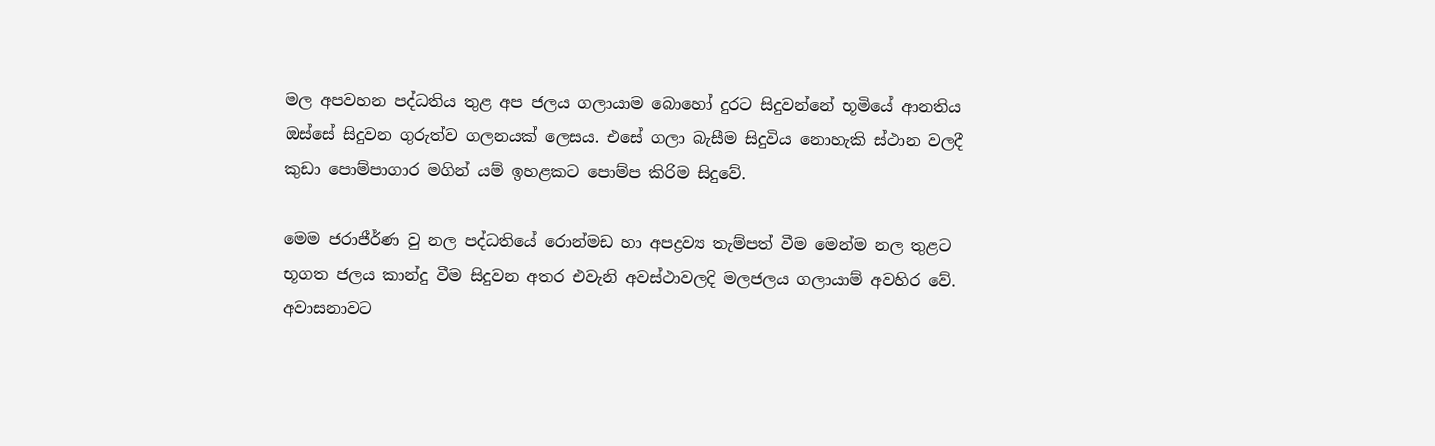මල අපවහන පද්ධතිය තුළ අප ජලය ගලායාම බොහෝ දුරට සිදුවන්නේ භූමියේ ආනතිය ඔස්සේ සිදුවන ගුරුත්ව ගලනයක් ලෙසය. එසේ ගලා බැසීම සිදුවිය නොහැකි ස්ථාන වලදී කුඩා පොම්පාගාර මගින් යම් ඉහළකට පොම්ප කිරිම සිදුවේ.

මෙම ජරාජීර්ණ වු නල පද්ධතියේ රොන්මඩ හා අපද්‍රව්‍ය තැම්පත් වීම මෙන්ම නල තුළට භූගත ජලය කාන්දු වීම සිදුවන අතර එවැනි අවස්ථාවලදි මලජලය ගලායාම් අවහිර වේ. අවාසනාවට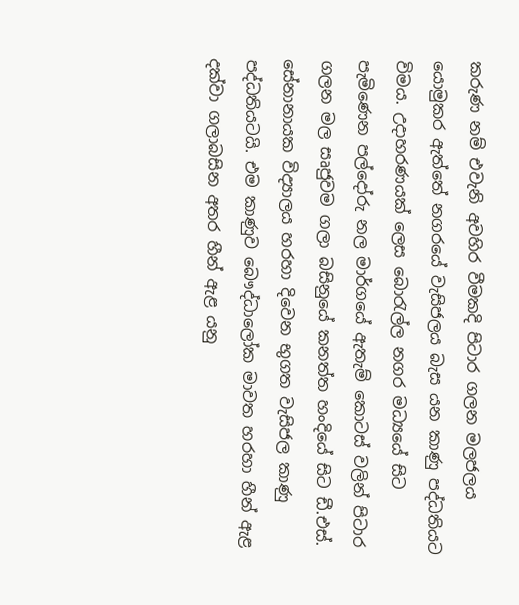කරුණ නම් එවැනි අවහිර වීමකදි පිටාර ගලන මලජලය යොමුකර ඇත්තේ නගරයේ වැසිජලය බැස යන කාණු පද්ධතියට විමය. උදාහරණයක් ලෙස බොරැල්ල නගර මධ්‍යයේ සිට පැමිණෙන පල්දෝරු නල මාර්ගයේ ඇතැම් කොටස් වලින් පිටාර ගලන මල සෘජුවම ගලා බසිනුයේ කනත්ත හංදියේ සිට ඩී.එස්. සේනානායක විද්‍යාලය හරහා දිවෙන භුගත වැසිජල කාණු පද්ධතියටයි. එම කාණුව බෞද්ධාලෝක මාවත හරහා හීන් ඇළ දක්වා ගලාබසින අතර හීන් ඇළ යනු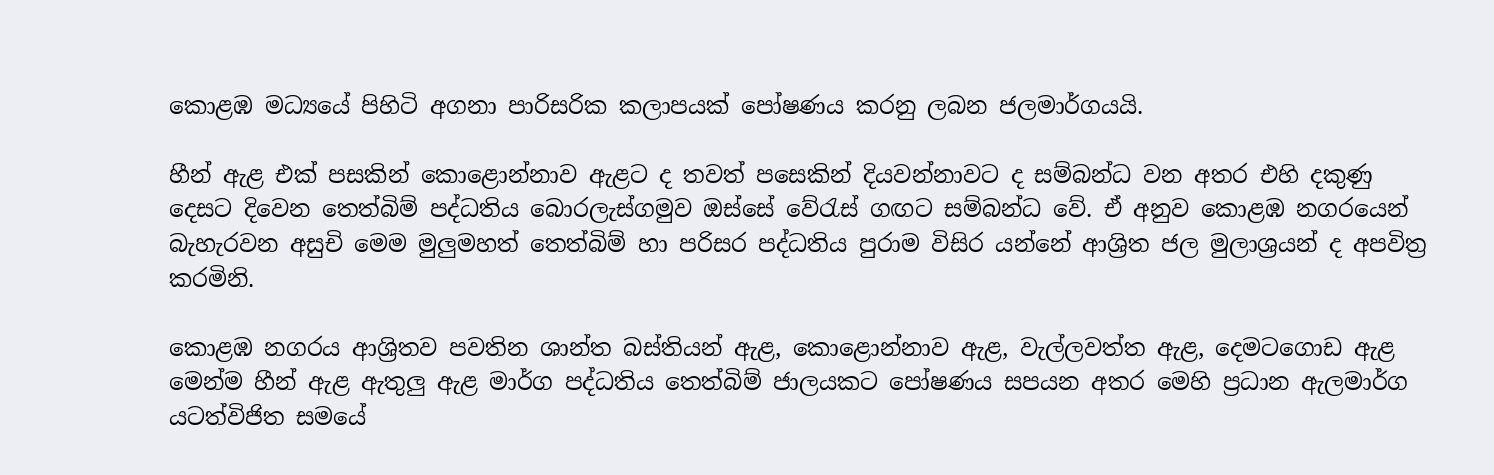කොළඹ මධ්‍යයේ පිහිටි අගනා පාරිසරික කලාපයක් පෝෂණය කරනු ලබන ජලමාර්ගයයි.

හීන් ඇළ එක් පසකින් කොළොන්නාව ඇළට ද තවත් පසෙකින් දියවන්නාවට ද සම්බන්ධ වන අතර එහි දකුණු දෙසට දිවෙන තෙත්බිම් පද්ධතිය බොරලැස්ගමුව ඔස්සේ වේරැස් ගඟට සම්බන්ධ වේ. ඒ අනුව කොළඹ නගරයෙන් බැහැරවන අසුචි මෙම මුලුමහත් තෙත්බිම් හා පරිසර පද්ධතිය පුරාම විසිර යන්නේ ආශ්‍රිත ජල මුලාශ්‍රයන් ද අපවිත්‍ර කරමිනි.

කොළඹ නගරය ආශ්‍රිතව පවතින ශාන්ත බස්තියන් ඇළ, කොළොන්නාව ඇළ, වැල්ලවත්ත ඇළ, දෙමටගොඩ ඇළ මෙන්ම හීන් ඇළ ඇතුලු ඇළ මාර්ග පද්ධතිය තෙත්බිම් ජාලයකට පෝෂණය සපයන අතර මෙහි ප්‍රධාන ඇලමාර්ග යටත්විජිත සමයේ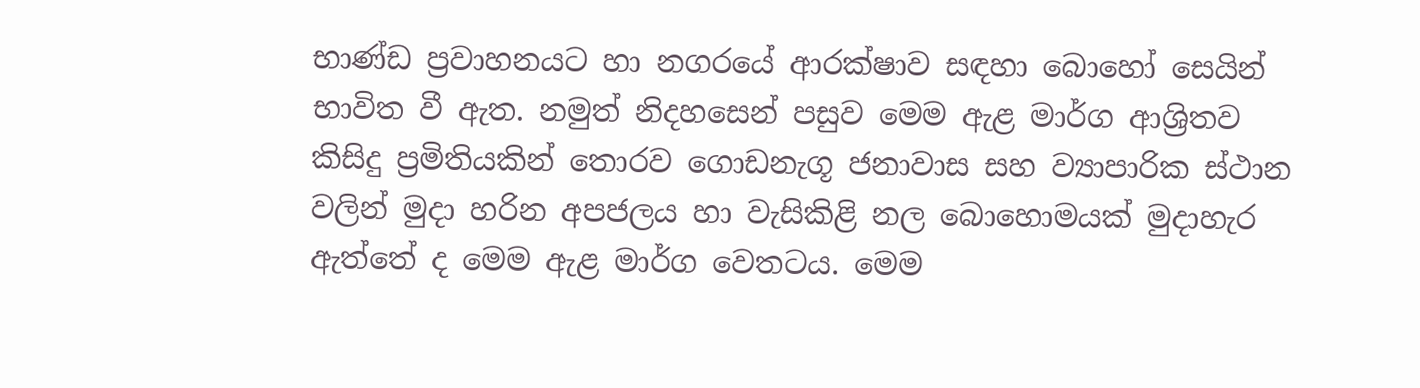භාණ්ඩ ප්‍රවාහනයට හා නගරයේ ආරක්ෂාව සඳහා බොහෝ සෙයින් භාවිත වී ඇත. නමුත් නිදහසෙන් පසුව මෙම ඇළ මාර්ග ආශ්‍රිතව කිසිදු ප්‍රමිතියකින් තොරව ගොඩනැගූ ජනාවාස සහ ව්‍යාපාරික ස්ථාන වලින් මුදා හරින අපජලය හා වැසිකිළි නල බොහොමයක් මුදාහැර ඇත්තේ ද මෙම ඇළ මාර්ග වෙතටය. මෙම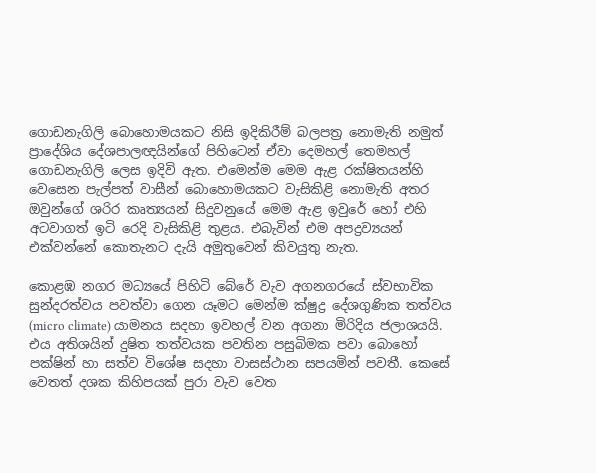ගොඩනැගිලි බොහොමයකට නිසි ඉදිකිරීම් බලපත්‍ර නොමැති නමුත් ප්‍රාදේශිය දේශපාලඥයින්ගේ පිහිටෙන් ඒවා දෙමහල් තෙමහල් ගොඩනැගිලි ලෙස ඉදිවි ඇත. එමෙන්ම මෙම ඇළ රක්ෂිතයන්හි වෙසෙන පැල්පත් වාසීන් බොහොමයකට වැසිකිළි නොමැති අතර ඔවුන්ගේ ශරිර කෘත්‍යයන් සිදුවනුයේ මෙම ඇළ ඉවුරේ හෝ එහි අටවාගත් ඉටි රෙදි වැසිකිළි තුළය. එබැවින් එම අපද්‍රව්‍යයන් එක්වන්නේ කොතැනට දැයි අමුතුවෙන් කිවයුතු නැත.

කොළඹ නගර මධ්‍යයේ පිහිටි බේරේ වැව අගනගරයේ ස්වභාවික සුන්දරත්වය පවත්වා ගෙන යෑමට මෙන්ම ක්ෂුද්‍ර දේශගුණික තත්වය (micro climate) යාමනය සදහා ඉවහල් වන අගනා මිරිදිය ජලාශයයි. එය අතිශයින් දුෂිත තත්වයක පවතින පසුබිමක පවා බොහෝ පක්ෂින් හා සත්ව විශේෂ සදහා වාසස්ථාන සපයමින් පවතී. කෙසේ වෙතත් දශක කිහිපයක් පුරා වැව වෙත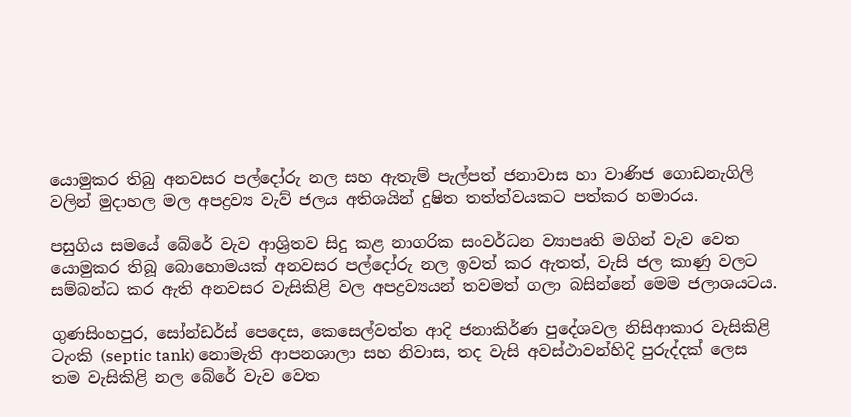යොමුකර තිබු අනවසර පල්දෝරු නල සහ ඇතැම් පැල්පත් ජනාවාස හා වාණිජ ගොඩනැගිලි වලින් මුදාහල මල අපද්‍රව්‍ය වැව් ජලය අතිශයින් දුෂිත තත්ත්වයකට පත්කර හමාරය.

පසුගිය සමයේ බේරේ වැව ආශ්‍රිතව සිදු කළ නාගරික සංවර්ධන ව්‍යාපෘති මගින් වැව වෙත යොමුකර තිබූ බොහොමයක් අනවසර පල්දෝරු නල ඉවත් කර ඇතත්, වැසි ජල කාණු වලට සම්බන්ධ කර ඇති අනවසර වැසිකිළි වල අපද්‍රව්‍යයන් තවමත් ගලා බසින්නේ මෙම ජලාශයටය.

ගුණසිංහපුර, සෝන්ඩර්ස් පෙදෙස, කෙසෙල්වත්ත ආදි ජනාකිර්ණ පුදේශවල නිසිආකාර වැසිකිළි ටැංකි (septic tank) නොමැති ආපනශාලා සහ නිවාස, තද වැසි අවස්ථාවන්හිදි පුරුද්දක් ලෙස තම වැසිකිළි නල බේරේ වැව වෙත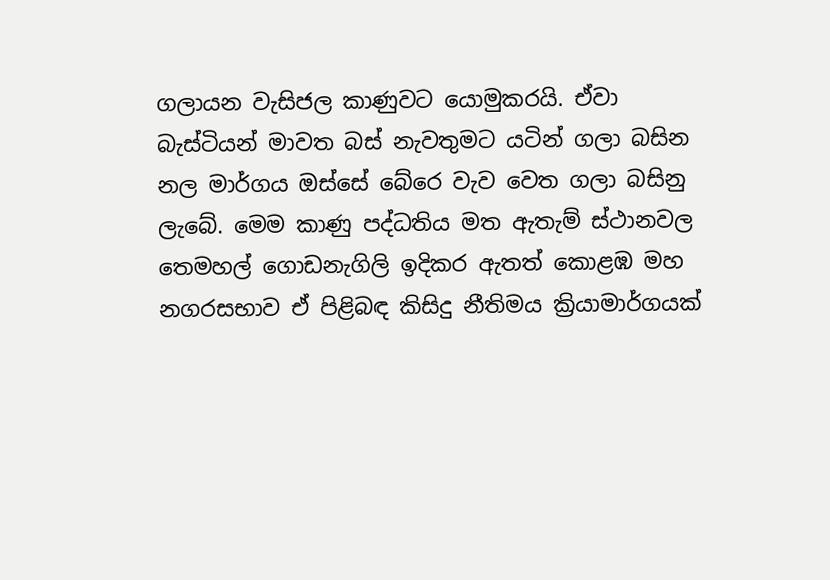ගලායන වැසිජල කාණුවට යොමුකරයි. ඒවා බැස්ටියන් මාවත බස් නැවතුමට යටින් ගලා බසින නල මාර්ගය ඔස්සේ බේරෙ වැව වෙත ගලා බසිනු ලැබේ. මෙම කාණු පද්ධතිය මත ඇතැම් ස්ථානවල තෙමහල් ගොඩනැගිලි ඉදිකර ඇතත් කොළඹ මහ නගරසභාව ඒ පිළිබඳ කිසිදු නීතිමය ක්‍රියාමාර්ගයක්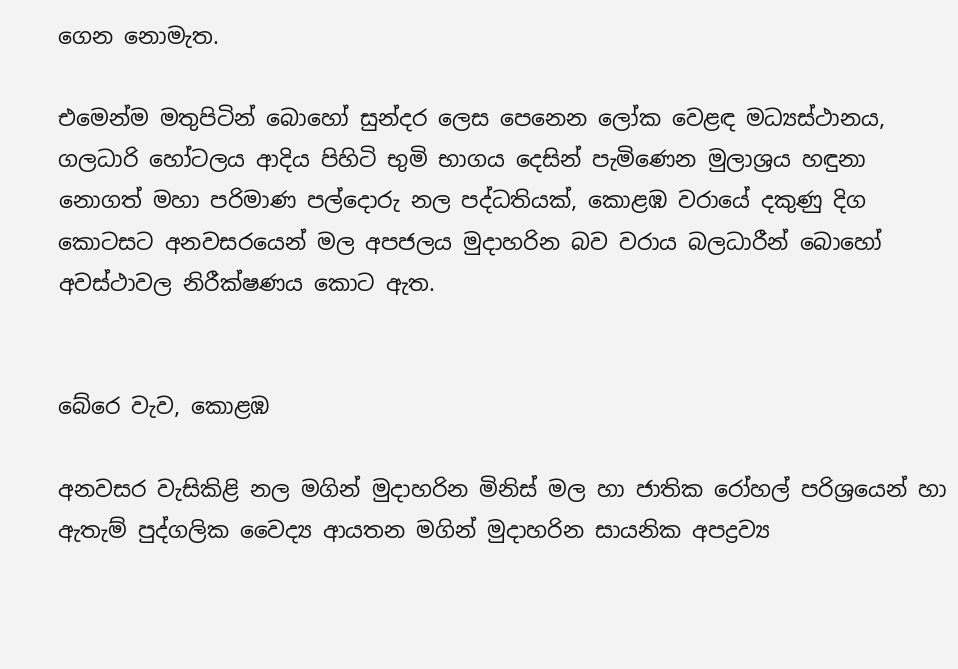ගෙන නොමැත.

එමෙන්ම මතුපිටින් බොහෝ සුන්දර ලෙස පෙනෙන ලෝක වෙළඳ මධ්‍යස්ථානය, ගලධාරි හෝටලය ආදිය පිහිටි භුමි භාගය දෙසින් පැමිණෙන මුලාශ්‍රය හඳුනා නොගත් මහා පරිමාණ පල්දොරු නල පද්ධතියක්, කොළඹ වරායේ දකුණු දිග කොටසට අනවසරයෙන් මල අපජලය මුදාහරින බව වරාය බලධාරීන් බොහෝ අවස්ථාවල නිරීක්ෂණය කොට ඇත.


බේරෙ වැව, කොළඹ

අනවසර වැසිකිළි නල මගින් මුදාහරින මිනිස් මල හා ජාතික රෝහල් පරිශ්‍රයෙන් හා ඇතැම් පුද්ගලික වෛද්‍ය ආයතන මගින් මුදාහරින සායනික අපද්‍රව්‍ය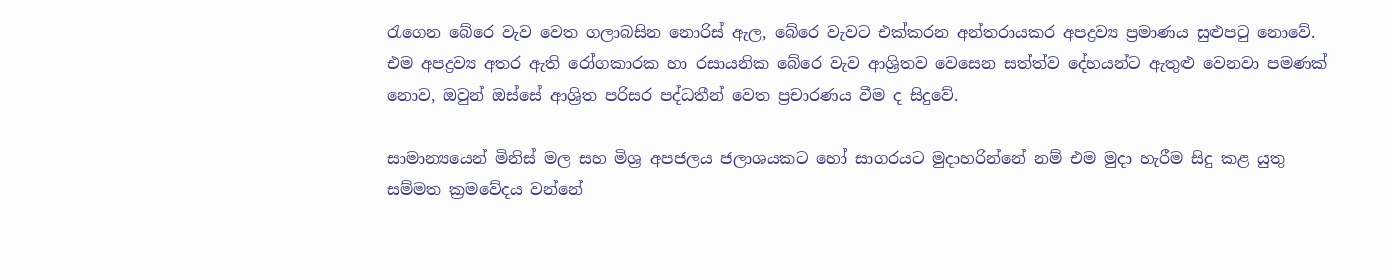රැගෙන බේරෙ වැව වෙත ගලාබසින නොරිස් ඇල, බේරෙ වැවට එක්කරන අන්තරායකර අපද්‍රව්‍ය ප්‍රමාණය සුළුපටු නොවේ. එම අපද්‍රව්‍ය අතර ඇති රෝගකාරක හා රසායනික බේරෙ වැව ආශ්‍රිතව වෙසෙන සත්ත්ව දේහයන්ට ඇතුළු වෙනවා පමණක් නොව, ඔවුන් ඔස්සේ ආශ්‍රිත පරිසර පද්ධතීන් වෙත ප්‍රචාරණය වීම ද සිදුවේ.

සාමාන්‍යයෙන් මිනිස් මල සහ මිශ්‍ර අපජලය ජලාශයකට හෝ සාගරයට මුදාහරින්නේ නම් එම මුදා හැරීම සිදු කළ යුතු සම්මත ක්‍රමවේදය වන්නේ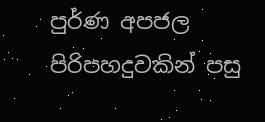පුර්ණ අපජල පිරිපහදුවකින් පසු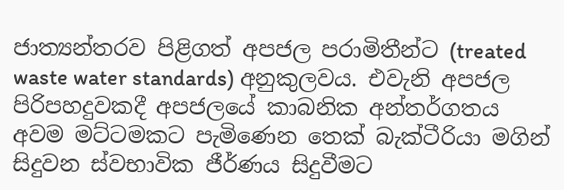ජාත්‍යන්තරව පිළිගත් අපජල පරාමිතීන්ට (treated waste water standards) අනුකුලවය. එවැනි අපජල පිරිපහදුවකදී අපජලයේ කාබනික අන්තර්ගතය අවම මට්ටමකට පැමිණෙන තෙක් බැක්ටීරියා මගින් සිදුවන ස්වභාවික ජීර්ණය සිදුවීමට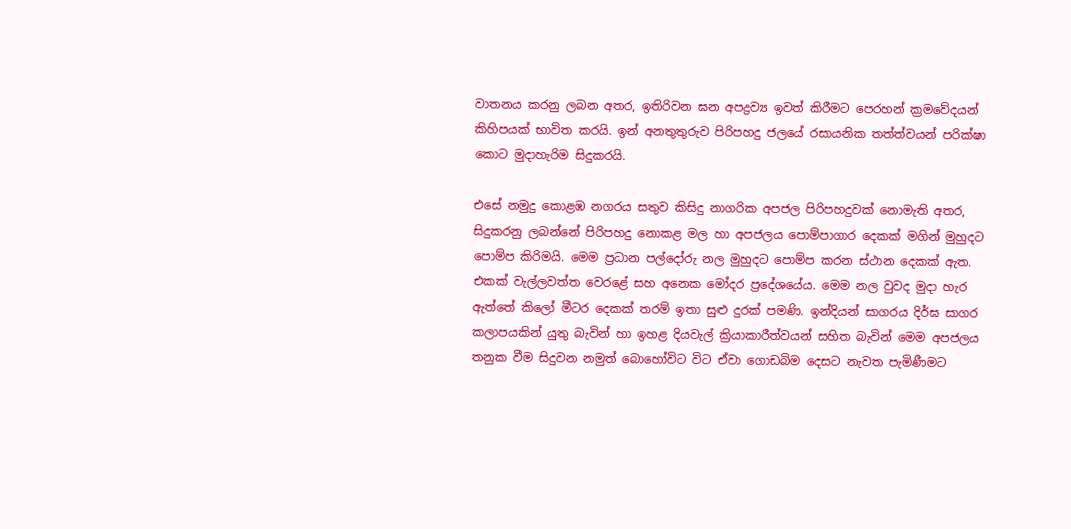වාතනය කරනු ලබන අතර, ඉතිරිවන ඝන අපද්‍රව්‍ය ඉවත් කිරීමට පෙරහන් ක්‍රමවේදයන් කිහිපයක් භාවිත කරයි. ඉන් අනතුතුරුව පිරිපහදු ජලයේ රසායනික තත්ත්වයන් පරික්ෂා කොට මුදාහැරිම සිදුකරයි.

එසේ නමුදු කොළඹ නගරය සතුව කිසිදු නාගරික අපජල පිරිපහදුවක් නොමැති අතර, සිදුකරනු ලබන්නේ පිරිපහදු නොකළ මල හා අපජලය පොම්පාගාර දෙකක් මගින් මුහුදට පොම්ප කිරිමයි. මෙම ප්‍රධාන පල්දෝරු නල මුහුදට පොම්ප කරන ස්ථාන දෙකක් ඇත. එකක් වැල්ලවත්ත වෙරළේ සහ අනෙක මෝදර ප්‍රදේශයේය. මෙම නල වුවද මුදා හැර ඇත්තේ කිලෝ මීටර දෙකක් තරම් ඉතා සුළු දුරක් පමණි. ඉන්දියන් සාගරය දිර්ඝ සාගර කලාපයකින් යුතු බැවින් හා ඉහළ දියවැල් ක්‍රියාකාරීත්වයන් සහිත බැවින් මෙම අපජලය තනුක වීම සිදුවන නමුත් බොහෝවිට විට ඒවා ගොඩබිම දෙසට නැවත පැමිණීමට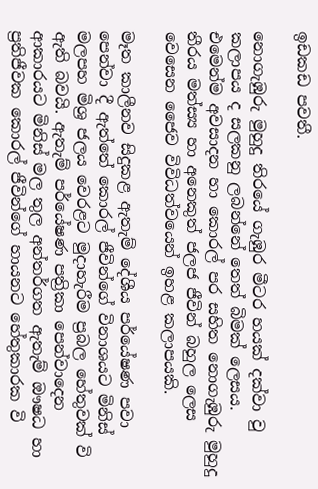ඉඩකඩ පවතී.

නොගැඹුරු මුහුදු තිරයේ ගැඹුර මීටර හයක් දක්වා වු කලාපය ද සලකනු ලබන්නේ තෙත් බිමක් ලෙසය. එමෙන්ම අවසාදන හා කොරල් පර සහිත නොගැඹුරු මුහුදු තීරය මත්ස්‍ය හා අනෙකුත් ජලජ ජීවින් බහුල ලෙස වෙසෙන ජෛව විවිධත්වයෙන් ඉහළ කලාපයකි.

මෑත කාලීනව සිදුකළ ඇතැම් දේශීය පර්යේෂණ පවා පෙන්වා දී ඇත්තේ කොරල් ජීවින්ගේ විනාශයට මිනිස් මලපහ මිශ්‍ර ජලය වෙරළට මුදාහැරීම ප්‍රබල හේතුවක් වි ඇති බවයි. ඇතැම් පර්යේෂණ පත්‍රිකා පෙන්වාදෙන ආකාරයට මිනිස් මල තුල අන්තර්ගත ඇතැම් ඖෂධ හා ප්‍රතිජීවක කොරල් ජීවින්ගේ හායනට හේතුකාරක වි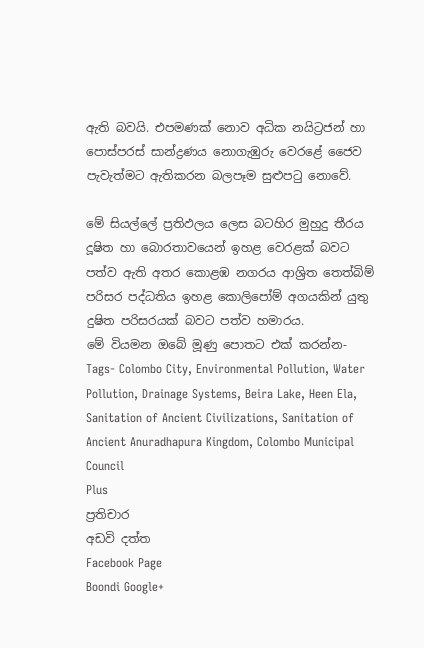ඇති බවයි. එපමණක් නොව අධික නයිට්‍රජන් හා පොස්පරස් සාන්ද්‍රණය නොගැඹුරු වෙරළේ ජෛව පැවැත්මට ඇතිකරන බලපෑම සුළුපටු නොවේ.

මේ සියල්ලේ ප්‍රතිඵලය ලෙස බටහිර මුහුදු තීරය දූෂිත හා බොරතාවයෙන් ඉහළ වෙරළක් බවට පත්ව ඇති අතර කොළඹ නගරය ආශ්‍රිත තෙත්බිම් පරිසර පද්ධතිය ඉහළ කොලිපෝම් අගයකින් යුතු දුෂිත පරිසරයක් බවට පත්ව හමාරය.
මේ වියමන ඔබේ මූණු පොතට එක් කරන්න-
Tags- Colombo City, Environmental Pollution, Water Pollution, Drainage Systems, Beira Lake, Heen Ela, Sanitation of Ancient Civilizations, Sanitation of Ancient Anuradhapura Kingdom, Colombo Municipal Council
Plus
ප්‍රතිචාර
අඩවි දත්ත
Facebook Page
Boondi Google+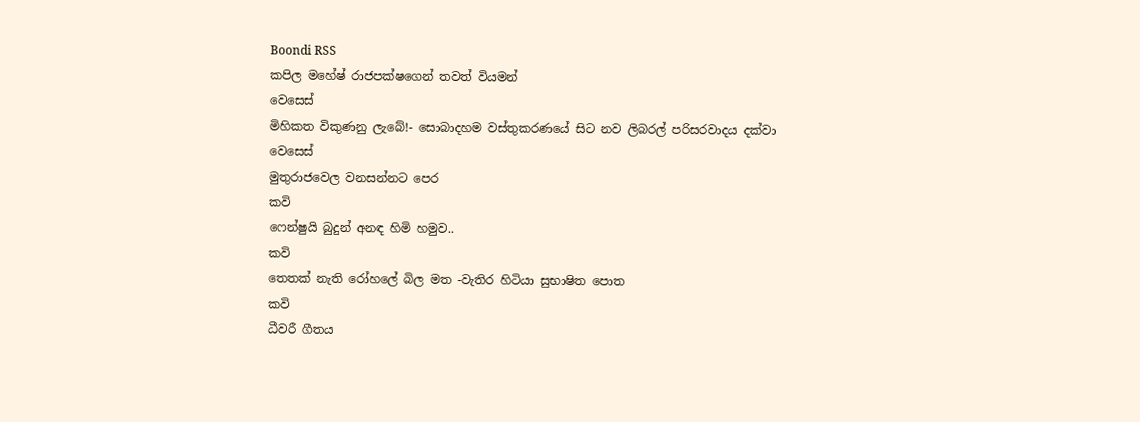Boondi RSS
කපිල මහේෂ් රාජපක්ෂගෙන් තවත් වියමන්
වෙසෙස්
මිහිකත විකුණනු ලැබේ!- සොබාදහම වස්තුකරණයේ සිට නව ලිබරල් පරිසරවාදය දක්වා
වෙසෙස්
මුතුරාජවෙල වනසන්නට පෙර
කවි
ෆෙන්ෂුයි බුදුන් අනඳ හිමි හමුව..
කවි
තෙතක් නැති රෝහලේ බිල මත -වැතිර හිටියා සුභාෂිත පොත
කවි
ධීවරී ගීතය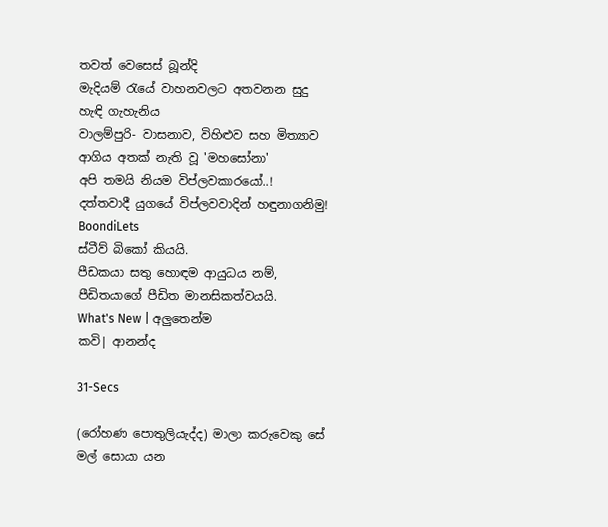තවත් වෙසෙස් බූන්දි
මැදියම් රැයේ වාහනවලට අතවනන සුදු හැඳි ගැහැනිය
වාලම්පුරි- වාසනාව, විහිළුව සහ මිත්‍යාව
ආගිය අතක් නැති වූ 'මහසෝනා'
අපි තමයි නියම විප්ලවකාරයෝ..!
දත්තවාදී යුගයේ විප්ලවවාදින් හඳුනාගනිමු!
BoondiLets
ස්ටීව් බිකෝ කියයි.
පීඩකයා සතු හොඳම ආයුධය නම්, පීඩිතයාගේ පීඩිත මානසිකත්වයයි.
What's New | අලුතෙන්ම
කවි| ආනන්ද

31-Secs

(රෝහණ පොතුලියැද්ද) මාලා කරුවෙකු සේ මල් සොයා යන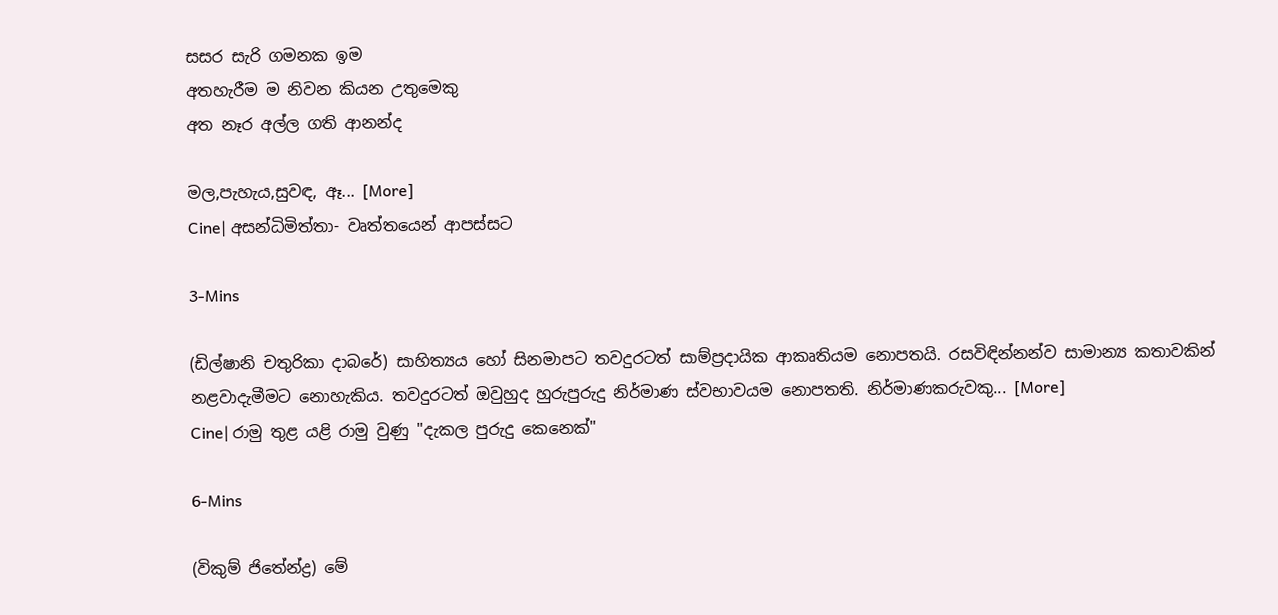සසර සැරි ගමනක ඉම
අතහැරීම ම නිවන කියන උතුමෙකු
අත නෑර අල්ල ගති ආනන්ද

මල,පැහැය,සුවඳ, ඈ... [More]
Cine| අසන්ධිමිත්තා- වෘත්තයෙන් ආපස්සට

3-Mins

(ඩිල්ෂානි චතුරිකා දාබරේ) සාහිත්‍යය හෝ සිනමාපට තවදුරටත් සාම්ප්‍රදායික ආකෘතියම නොපතයි. රසවිඳින්නන්ව සාමාන්‍ය කතාවකින් නළවාදැමීමට නොහැකිය. තවදුරටත් ඔවුහුද හුරුපුරුදු නිර්මාණ ස්වභාවයම නොපතති. නිර්මාණකරුවකු... [More]
Cine| රාමු තුළ යළි රාමු වුණු "දැකල පුරුදු කෙනෙක්"

6-Mins

(විකුම් ජිතේන්ද්‍ර) මේ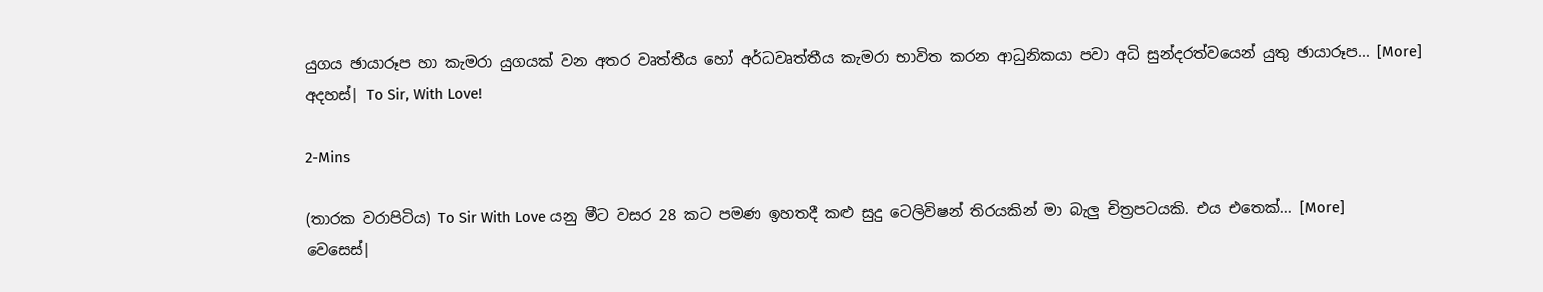යුගය ඡායාරූප හා කැමරා යුගයක් වන අතර වෘත්තීය හෝ අර්ධවෘත්තීය කැමරා භාවිත කරන ආධුනිකයා පවා අධි සුන්දරත්වයෙන් යුතු ඡායාරූප... [More]
අදහස්| To Sir, With Love!

2-Mins

(තාරක වරාපිටිය) To Sir With Love යනු මීට වසර 28 කට පමණ ඉහතදී කළු සුදු ටෙලිවිෂන් තිරයකින් මා බැලු චිත්‍රපටයකි. එය එතෙක්... [More]
වෙසෙස්|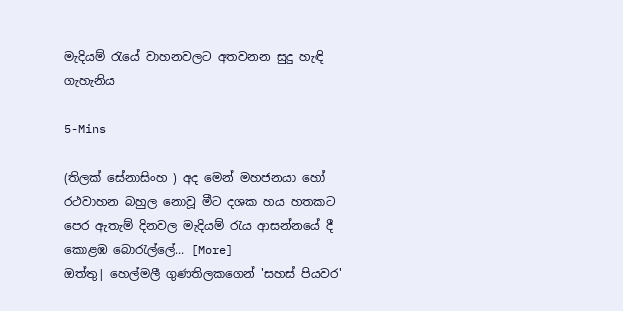මැදියම් රැයේ වාහනවලට අතවනන සුදු හැඳි ගැහැනිය

5-Mins

(තිලක් සේනාසිංහ ) අද මෙන් මහජනයා හෝ රථවාහන බහුල නොවූ මීට දශක හය හතකට පෙර ඇතැම් දිනවල මැදියම් රැය ආසන්නයේ දී කොළඹ බොරැල්ලේ... [More]
ඔත්තු| හෙල්මලී ගුණතිලකගෙන් 'සහස් පියවර'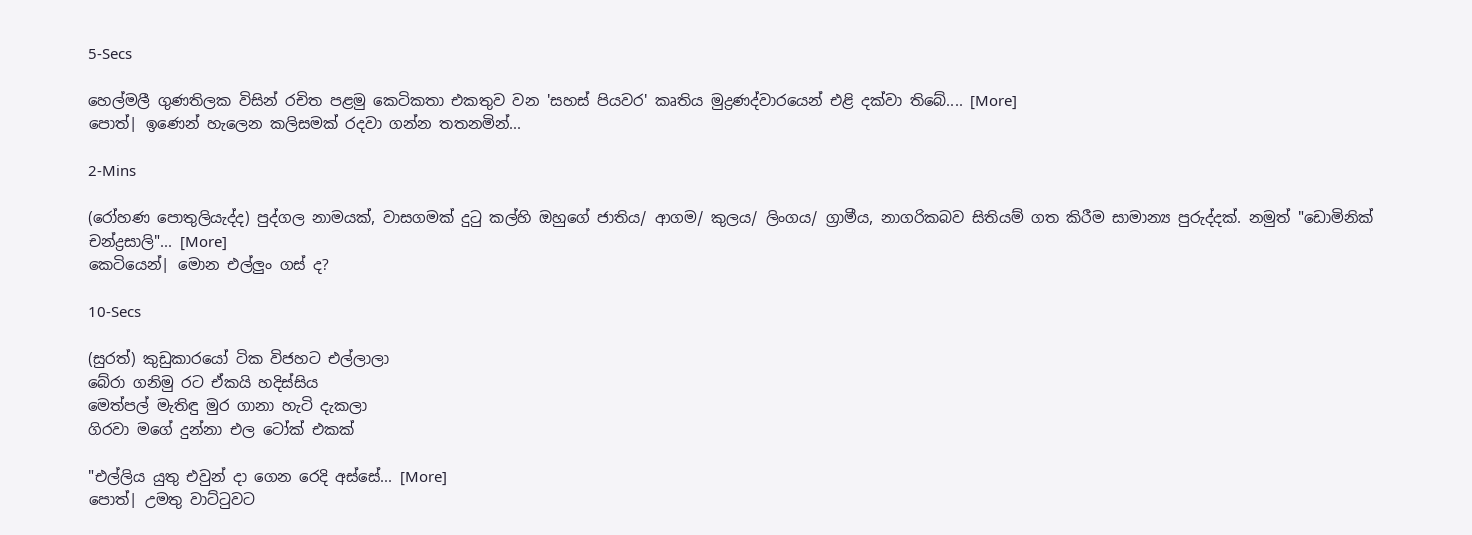5-Secs

හෙල්මලී ගුණතිලක විසින් රචිත පළමු කෙටිකතා එකතුව වන 'සහස් පියවර' කෘතිය මුද්‍රණද්වාරයෙන් එළි දක්වා තිබේ.... [More]
පොත්| ඉණෙන් හැලෙන කලිසමක් රදවා ගන්න තතනමින්...

2-Mins

(රෝහණ පොතුලියැද්ද) පුද්ගල නාමයක්, වාසගමක් දුටු කල්හි ඔහුගේ ජාතිය/ ආගම/ කුලය/ ලිංගය/ ග්‍රාමීය, නාගරිකබව සිතියම් ගත කිරීම සාමාන්‍ය පුරුද්දක්. නමුත් "ඩොමිනික් චන්ද්‍රසාලි"... [More]
කෙටියෙන්| මොන එල්ලුං ගස් ද?

10-Secs

(සුරත්) කුඩුකාරයෝ ටික විජහට එල්ලාලා
බේරා ගනිමු රට ඒකයි හදිස්සිය
මෙත්පල් මැතිඳු මුර ගානා හැටි දැකලා
ගිරවා මගේ දුන්නා එල ටෝක් එකක්

"එල්ලිය යුතු එවුන් දා ගෙන රෙදි අස්සේ... [More]
පොත්| උමතු වාට්ටුවට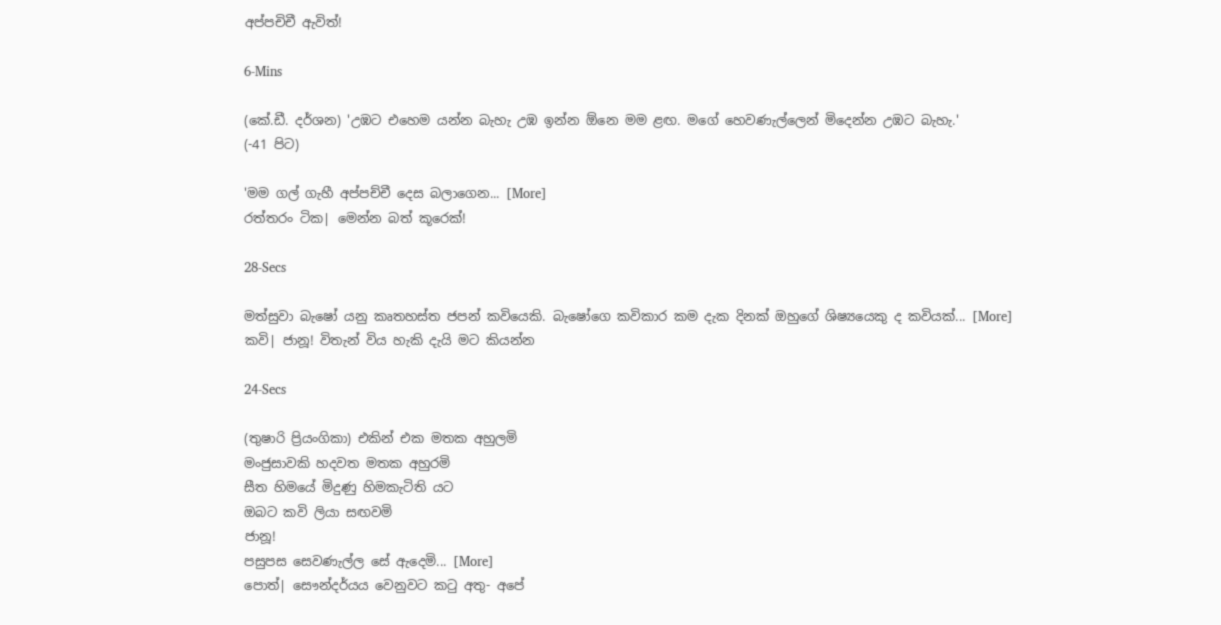අප්පචිචී ඇවිත්!

6-Mins

(කේ.ඩී. දර්ශන) 'උඹට එහෙම යන්න බැහැ උඹ ඉන්න ඕනෙ මම ළඟ. මගේ හෙවණැල්ලෙන් මිදෙන්න උඹට බැහැ.'
(-41 පිට)

'මම ගල් ගැහී අප්පච්චී දෙස බලාගෙන... [More]
රත්තරං ටික| මෙන්න බත් කූරෙක්!

28-Secs

මත්සුවා බැෂෝ යනු කෘතහස්ත ජපන් කවියෙකි. බැෂෝගෙ කවිකාර කම දැක දිනක් ඔහුගේ ශිෂ්‍යයෙකු ද කවියක්... [More]
කවි| ජානූ! විතැන් විය හැකි දැයි මට කියන්න

24-Secs

(තුෂාරි ප්‍රියංගිකා) එකින් එක මතක අහුලමි
මංජුසාවකි හදවත මතක අහුරමි
සීත හිමයේ මිදුණු හිමකැටිති යට
ඔබට කවි ලියා සඟවමි
ජානූ!
පසුපස සෙවණැල්ල සේ ඇදෙමි... [More]
පොත්| සෞන්දර්යය වෙනුවට කටු අතු- අපේ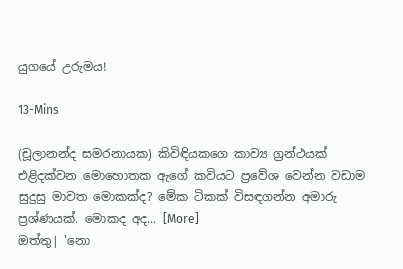යුගයේ උරුමය!

13-Mins

(චූලානන්ද සමරනායක) කිවිඳියකගෙ කාව්‍ය ග්‍රන්ථයක් එළිදක්වන මොහොතක ඇගේ කවියට ප්‍රවේශ වෙන්න වඩාම සුදුසු මාවත මොකක්ද? මේක ටිකක් විසඳගන්න අමාරු ප්‍රශ්ණයක්. මොකද අද... [More]
ඔත්තු| 'නො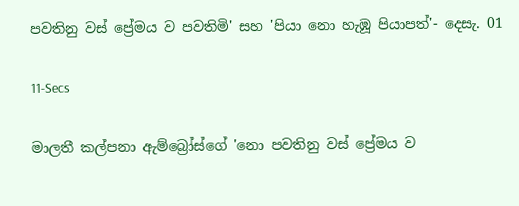පවතිනු වස් ප්‍රේමය ව පවතිමි' සහ 'පියා නො හැඹූ පියාපත්'- දෙසැ. 01

11-Secs

මාලතී කල්පනා ඇම්බ්‍රෝස්ගේ 'නො පවතිනු වස් ප්‍රේමය ව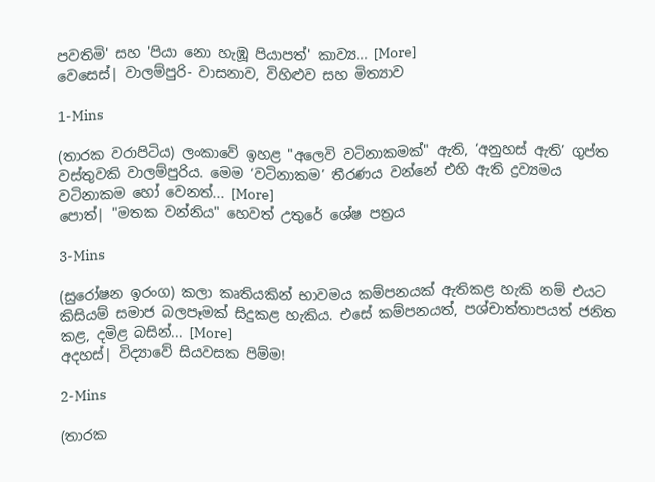පවතිමි' සහ 'පියා නො හැඹූ පියාපත්' කාව්‍ය... [More]
වෙසෙස්| වාලම්පුරි- වාසනාව, විහිළුව සහ මිත්‍යාව

1-Mins

(තාරක වරාපිටිය) ලංකාවේ ඉහළ "අලෙවි වටිනාකමක්" ඇති, ‘අනුහස් ඇති’ ගුප්ත වස්තුවකි වාලම්පුරිය. මෙම ‘වටිනාකම’ තීරණය වන්නේ එහි ඇති ද්‍රව්‍යමය වටිනාකම හෝ වෙනත්... [More]
පොත්| "මතක වන්නිය" හෙවත් උතුරේ ශේෂ පත්‍රය

3-Mins

(සුරෝෂන ඉරංග) කලා කෘතියකින් භාවමය කම්පනයක් ඇතිකළ හැකි නම් එයට කිසියම් සමාජ බලපෑමක් සිදුකළ හැකිය. එසේ කම්පනයත්, පශ්චාත්තාපයත් ජනිත කළ, දමිළ බසින්... [More]
අදහස්| විද්‍යාවේ සියවසක පිම්ම!

2-Mins

(තාරක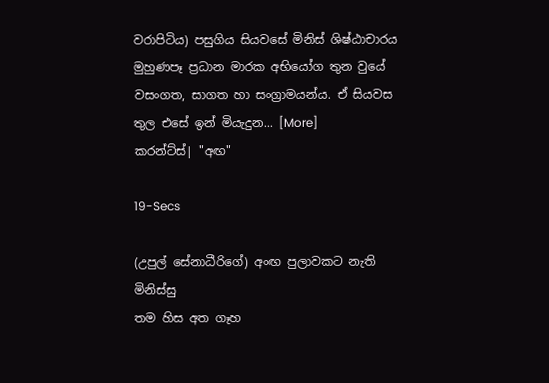වරාපිටිය) පසුගිය සියවසේ මිනිස් ශිෂ්ඨාචාරය මුහුණපෑ ප්‍රධාන මාරක අභියෝග තුන වුයේ වසංගත, සාගත හා සංග්‍රාමයන්ය. ඒ සියවස තුල එසේ ඉන් මියැදුන... [More]
කරන්ට්ස්| "අඟ"

19-Secs

(උපුල් සේනාධීරිගේ) අංඟ පුලාවකට නැති මිනිස්සු
තම හිස අත ගෑහ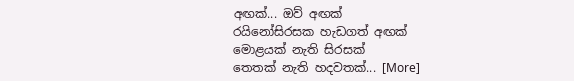අඟක්... ඔව් අඟක්
රයිනෝසිරසක හැඩගත් අඟක්
මොළයක් නැති සිරසක්
තෙතක් නැති හදවතක්... [More]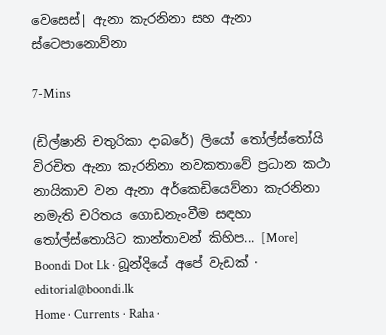වෙසෙස්| ඇනා කැරනිනා සහ ඇනා ස්ටෙපානොව්නා

7-Mins

(ඩිල්ෂානි චතුරිකා දාබරේ) ලියෝ තෝල්ස්තෝයි විරචිත ඇනා කැරනිනා නවකතාවේ ප්‍රධාන කථා නායිකාව වන ඇනා අර්කෙඩියෙව්නා කැරනිනා නමැති චරිතය ගොඩනැංවීම සඳහා තෝල්ස්තොයිට කාන්තාවන් කිහිප... [More]
Boondi Dot Lk · බූන්දියේ අපේ වැඩක් · editorial@boondi.lk
Home · Currents · Raha ·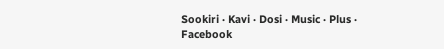Sookiri · Kavi · Dosi · Music · Plus · Facebook